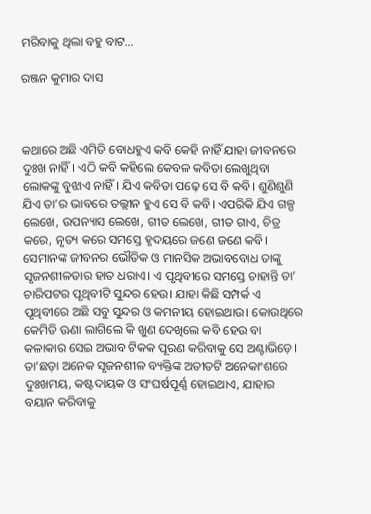ମରିବାକୁ ଥିଲା ବହୁ ବାଟ…

ରଞ୍ଜନ କୁମାର ଦାସ



କଥାରେ ଅଛି ଏମିତି ବୋଧହୁଏ କବି କେହି ନାହିଁ ଯାହା ଜୀବନରେ ଦୁଃଖ ନାହିଁ। ଏଠି କବି କହିଲେ କେବଳ କବିତା ଲେଖୁଥିବା ଲୋକଙ୍କୁ ବୁଝାଏ ନାହିଁ। ଯିଏ କବିତା ପଢ଼େ ସେ ବି କବି। ଶୁଣିଶୁଣି ଯିଏ ତା’ର ଭାବରେ ତଲ୍ଲୀନ ହୁଏ ସେ ବି କବି। ଏପରିକି ଯିଏ ଗଳ୍ପ ଲେଖେ, ଉପନ୍ୟାସ ଲେଖେ, ଗୀତ ଲେଖେ, ଗୀତ ଗାଏ, ଚିତ୍ର କରେ, ନୃତ୍ୟ କରେ ସମସ୍ତେ ହୃଦୟରେ ଜଣେ ଜଣେ କବି। ସେମାନଙ୍କ ଜୀବନର ଭୌତିକ ଓ ମାନସିକ ଅଭାବବୋଧ ତାଙ୍କୁ ସୃଜନଶୀଳତାର ହାତ ଧରାଏ। ଏ ପୃଥିବୀରେ ସମସ୍ତେ ଚାହାନ୍ତି ତା’ ଚାରିପଟର ପୃଥିବୀଟି ସୁନ୍ଦର ହେଉ। ଯାହା କିଛି ସମ୍ପର୍କ ଏ ପୃଥିବୀରେ ଅଛି ସବୁ ସୁନ୍ଦର ଓ କମନୀୟ ହୋଇଥାଉ। କୋଉଥିରେ କେମିତି ଊଣା ଲାଗିଲେ କି ଖୁଣ ଦେଖିଲେ କବି ହେଉ ବା କଳାକାର ସେଇ ଅଭାବ ଟିକକ ପୂରଣ କରିବାକୁ ସେ ଅଣ୍ଟାଭିଡ଼େ। ତା’ଛଡ଼ା ଅନେକ ସୃଜନଶୀଳ ବ୍ୟକ୍ତିଙ୍କ ଅତୀତଟି ଅନେକାଂଶରେ ଦୁଃଖମୟ, କଷ୍ଟଦାୟକ ଓ ସଂଘର୍ଷପୂର୍ଣ୍ଣ ହୋଇଥାଏ, ଯାହାର ବୟାନ କରିବାକୁ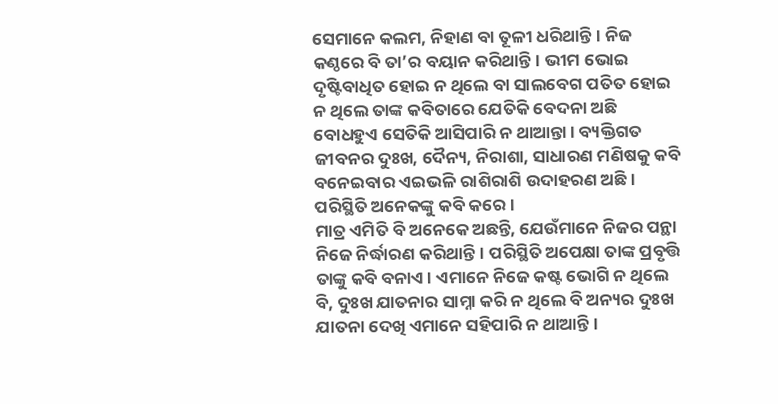ସେମାନେ କଲମ, ନିହାଣ ବା ତୂଳୀ ଧରିଥାନ୍ତି। ନିଜ କଣ୍ଠରେ ବି ତା’ର ବୟାନ କରିଥାନ୍ତି। ଭୀମ ଭୋଇ ଦୃଷ୍ଟିବାଧିତ ହୋଇ ନ ଥିଲେ ବା ସାଲବେଗ ପତିତ ହୋଇ ନ ଥିଲେ ତାଙ୍କ କବିତାରେ ଯେତିକି ବେଦନା ଅଛି ବୋଧହୁଏ ସେତିକି ଆସିପାରି ନ ଥାଆନ୍ତା। ବ୍ୟକ୍ତିଗତ ଜୀବନର ଦୁଃଖ, ଦୈନ୍ୟ, ନିରାଶା, ସାଧାରଣ ମଣିଷକୁ କବି ବନେଇବାର ଏଇଭଳି ରାଶିରାଶି ଉଦାହରଣ ଅଛି। ପରିସ୍ଥିତି ଅନେକଙ୍କୁ କବି କରେ।
ମାତ୍ର ଏମିତି ବି ଅନେକେ ଅଛନ୍ତି, ଯେଉଁମାନେ ନିଜର ପନ୍ଥା ନିଜେ ନିର୍ଦ୍ଧାରଣ କରିଥାନ୍ତି। ପରିସ୍ଥିତି ଅପେକ୍ଷା ତାଙ୍କ ପ୍ରବୃତ୍ତି ତାଙ୍କୁ କବି ବନାଏ। ଏମାନେ ନିଜେ କଷ୍ଟ ଭୋଗି ନ ଥିଲେ ବି, ଦୁଃଖ ଯାତନାର ସାମ୍ନା କରି ନ ଥିଲେ ବି ଅନ୍ୟର ଦୁଃଖ ଯାତନା ଦେଖି ଏମାନେ ସହିପାରି ନ ଥାଆନ୍ତି।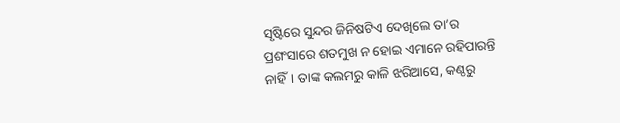ସୃଷ୍ଟିରେ ସୁନ୍ଦର ଜିନିଷଟିଏ ଦେଖିଲେ ତା’ର ପ୍ରଶଂସାରେ ଶତମୁଖ ନ ହୋଇ ଏମାନେ ରହିପାରନ୍ତି ନାହିଁ। ତାଙ୍କ କଲମରୁ କାଳି ଝରିଆସେ, କଣ୍ଠରୁ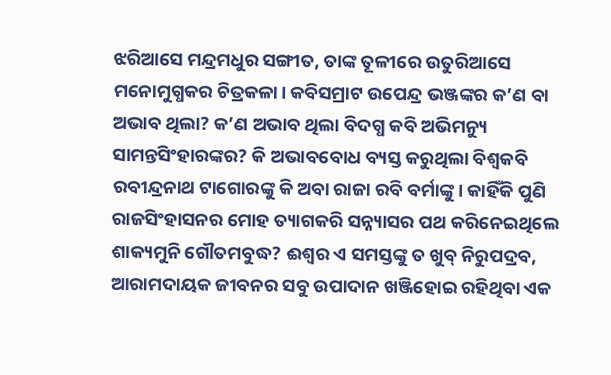ଝରିଆସେ ମନ୍ଦ୍ରମଧୁର ସଙ୍ଗୀତ, ତାଙ୍କ ତୂଳୀରେ ଉତୁରିଆସେ ମନୋମୁଗ୍ଧକର ଚିତ୍ରକଳା। କବିସମ୍ରାଟ ଉପେନ୍ଦ୍ର ଭଞ୍ଜଙ୍କର କ’ଣ ବା ଅଭାବ ଥିଲା? କ’ଣ ଅଭାବ ଥିଲା ବିଦଗ୍ଧ କବି ଅଭିମନ୍ୟୁ ସାମନ୍ତସିଂହାରଙ୍କର? କି ଅଭାବବୋଧ ବ୍ୟସ୍ତ କରୁଥିଲା ବିଶ୍ୱକବି ରବୀନ୍ଦ୍ରନାଥ ଟାଗୋରଙ୍କୁ କି ଅବା ରାଜା ରବି ବର୍ମାଙ୍କୁ। କାହିଁକି ପୁଣି ରାଜସିଂହାସନର ମୋହ ତ୍ୟାଗକରି ସନ୍ନ୍ୟାସର ପଥ କରିନେଇଥିଲେ ଶାକ୍ୟମୁନି ଗୌତମବୁଦ୍ଧ? ଈଶ୍ୱର ଏ ସମସ୍ତଙ୍କୁ ତ ଖୁବ୍‌ ନିରୁପଦ୍ରବ, ଆରାମଦାୟକ ଜୀବନର ସବୁ ଉପାଦାନ ଖଞ୍ଜିହୋଇ ରହିଥିବା ଏକ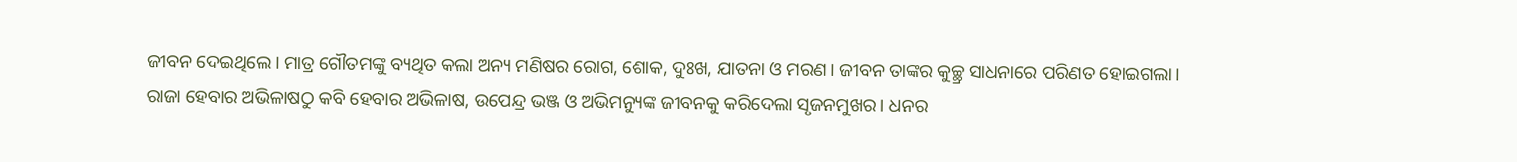ଜୀବନ ଦେଇଥିଲେ। ମାତ୍ର ଗୌତମଙ୍କୁ ବ୍ୟଥିତ କଲା ଅନ୍ୟ ମଣିଷର ରୋଗ, ଶୋକ, ଦୁଃଖ, ଯାତନା ଓ ମରଣ। ଜୀବନ ତାଙ୍କର କୁଚ୍ଛ୍ର ସାଧନାରେ ପରିଣତ ହୋଇଗଲା। ରାଜା ହେବାର ଅଭିଳାଷଠୁ କବି ହେବାର ଅଭିଳାଷ, ଉପେନ୍ଦ୍ର ଭଞ୍ଜ ଓ ଅଭିମନ୍ୟୁଙ୍କ ଜୀବନକୁ କରିଦେଲା ସୃଜନମୁଖର। ଧନର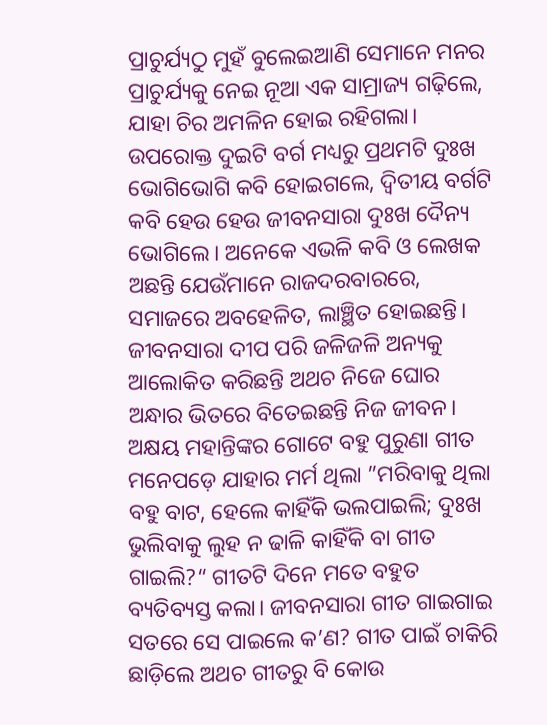ପ୍ରାଚୁର୍ଯ୍ୟଠୁ ମୁହଁ ବୁଲେଇଆଣି ସେମାନେ ମନର ପ୍ରାଚୁର୍ଯ୍ୟକୁ ନେଇ ନୂଆ ଏକ ସାମ୍ରାଜ୍ୟ ଗଢ଼ିଲେ, ଯାହା ଚିର ଅମଳିନ ହୋଇ ରହିଗଲା।
ଉପରୋକ୍ତ ଦୁଇଟି ବର୍ଗ ମଧ୍ୟରୁ ପ୍ରଥମଟି ଦୁଃଖ ଭୋଗିଭୋଗି କବି ହୋଇଗଲେ, ଦ୍ୱିତୀୟ ବର୍ଗଟି କବି ହେଉ ହେଉ ଜୀବନସାରା ଦୁଃଖ ଦୈନ୍ୟ ଭୋଗିଲେ। ଅନେକେ ଏଭଳି କବି ଓ ଲେଖକ ଅଛନ୍ତି ଯେଉଁମାନେ ରାଜଦରବାରରେ, ସମାଜରେ ଅବହେଳିତ, ଲାଞ୍ଛିତ ହୋଇଛନ୍ତି। ଜୀବନସାରା ଦୀପ ପରି ଜଳିଜଳି ଅନ୍ୟକୁ ଆଲୋକିତ କରିଛନ୍ତି ଅଥଚ ନିଜେ ଘୋର ଅନ୍ଧାର ଭିତରେ ବିତେଇଛନ୍ତି ନିଜ ଜୀବନ। ଅକ୍ଷୟ ମହାନ୍ତିଙ୍କର ଗୋଟେ ବହୁ ପୁରୁଣା ଗୀତ ମନେପଡ଼େ ଯାହାର ମର୍ମ ଥିଲା ”ମରିବାକୁ ଥିଲା ବହୁ ବାଟ, ହେଲେ କାହିଁକି ଭଲପାଇଲି; ଦୁଃଖ ଭୁଲିବାକୁ ଲୁହ ନ ଢାଳି କାହିଁକି ବା ଗୀତ ଗାଇଲି?“ ଗୀତଟି ଦିନେ ମତେ ବହୁତ ବ୍ୟତିବ୍ୟସ୍ତ କଲା। ଜୀବନସାରା ଗୀତ ଗାଇଗାଇ ସତରେ ସେ ପାଇଲେ କ’ଣ? ଗୀତ ପାଇଁ ଚାକିରି ଛାଡ଼ିଲେ ଅଥଚ ଗୀତରୁ ବି କୋଉ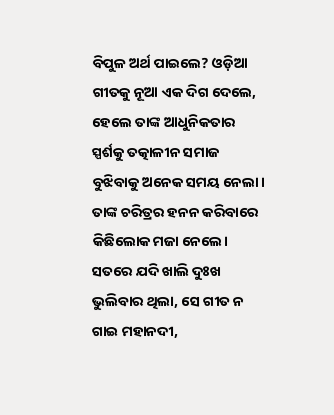ବିପୁଳ ଅର୍ଥ ପାଇଲେ? ଓଡ଼ିଆ ଗୀତକୁ ନୂଆ ଏକ ଦିଗ ଦେଲେ, ହେଲେ ତାଙ୍କ ଆଧୁନିକତାର ସ୍ପର୍ଶକୁ ତତ୍କାଳୀନ ସମାଜ ବୁଝିବାକୁ ଅନେକ ସମୟ ନେଲା। ତାଙ୍କ ଚରିତ୍ରର ହନନ କରିବାରେ କିଛିଲୋକ ମଜା ନେଲେ। ସତରେ ଯଦି ଖାଲି ଦୁଃଖ ଭୁଲିବାର ଥିଲା, ସେ ଗୀତ ନ ଗାଇ ମହାନଦୀ,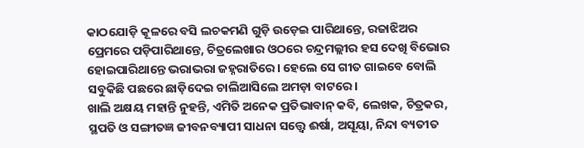କାଠଯୋଡ଼ି କୂଳରେ ବସି ଲଚକମଣି ଗୁଡ଼ି ଉଡ଼େଇ ପାରିଥାନ୍ତେ, ରଜାଝିଅର ପ୍ରେମରେ ପଡ଼ିପାରିଥାନ୍ତେ, ଚିତ୍ରଲେଖାର ଓଠରେ ଚନ୍ଦ୍ରମଲ୍ଲୀର ହସ ଦେଖି ବିଭୋର ହୋଇପାରିଥାନ୍ତେ ଭରାଭରା ଜହ୍ନରାତିରେ। ହେଲେ ସେ ଗୀତ ଗାଇବେ ବୋଲି ସବୁକିଛି ପଛରେ ଛାଡ଼ିଦେଇ ଚାଲିଆସିଲେ ଅମଡ଼ା ବାଟରେ।
ଖାଲି ଅକ୍ଷୟ ମହାନ୍ତି ନୁହନ୍ତି, ଏମିତି ଅନେକ ପ୍ରତିଭାବାନ୍‌ କବି, ଲେଖକ, ଚିତ୍ରକର, ସ୍ଥପତି ଓ ସଙ୍ଗୀତଜ୍ଞ ଜୀବନବ୍ୟାପୀ ସାଧନା ସତ୍ତ୍ୱେ ଈର୍ଷା, ଅସୂୟା, ନିନ୍ଦା ବ୍ୟତୀତ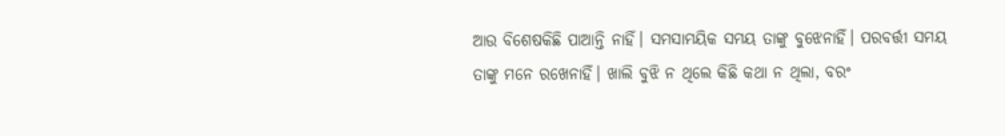ଆଉ ବିଶେଷକିଛି ପାଆନ୍ତି ନାହିଁ। ସମସାମୟିକ ସମୟ ତାଙ୍କୁ ବୁଝେନାହିଁ। ପରବର୍ତ୍ତୀ ସମୟ ତାଙ୍କୁ ମନେ ରଖେନାହିଁ। ଖାଲି ବୁଝି ନ ଥିଲେ କିଛି କଥା ନ ଥିଲା, ବରଂ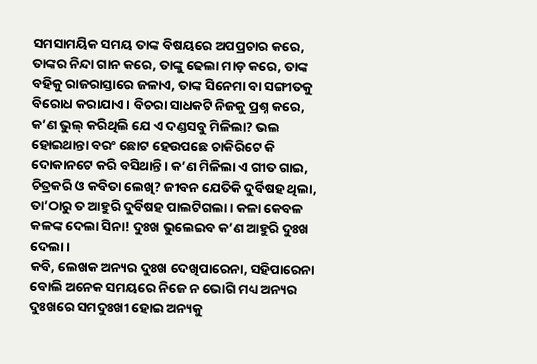ସମସାମୟିକ ସମୟ ତାଙ୍କ ବିଷୟରେ ଅପପ୍ରଚାର କରେ, ତାଙ୍କର ନିନ୍ଦା ଗାନ କରେ, ତାଙ୍କୁ ଢେଲା ମାଡ଼ କରେ, ତାଙ୍କ ବହିକୁ ରାଜରାସ୍ତାରେ ଜଳାଏ, ତାଙ୍କ ସିନେମା ବା ସଙ୍ଗୀତକୁ ବିରୋଧ କରାଯାଏ। ବିଚରା ସାଧକଟି ନିଜକୁ ପ୍ରଶ୍ନ କରେ, କ’ଣ ଭୁଲ୍‌ କରିଥିଲି ଯେ ଏ ଦଣ୍ଡସବୁ ମିଳିଲା? ଭଲ ହୋଇଥାନ୍ତା ବରଂ ଛୋଟ ହେଉପଛେ ଚାକିରିଟେ କି ଦୋକାନଟେ କରି ବସିଥାନ୍ତି। କ’ଣ ମିଳିଲା ଏ ଗୀତ ଗାଇ, ଚିତ୍ରକରି ଓ କବିତା ଲେଖି? ଜୀବନ ଯେତିକି ଦୁର୍ବିଷହ ଥିଲା, ତା’ଠାରୁ ତ ଆହୁରି ଦୁର୍ବିଷହ ପାଲଟିଗଲା। କଳା କେବଳ କଳଙ୍କ ଦେଲା ସିନା! ଦୁଃଖ ଭୁଲେଇବ କ’ଣ ଆହୁରି ଦୁଃଖ ଦେଲା।
କବି, ଲେଖକ ଅନ୍ୟର ଦୁଃଖ ଦେଖିପାରେନା, ସହିପାରେନା ବୋଲି ଅନେକ ସମୟରେ ନିଜେ ନ ଭୋଗି ମଧ୍ୟ ଅନ୍ୟର ଦୁଃଖରେ ସମଦୁଃଖୀ ହୋଇ ଅନ୍ୟକୁ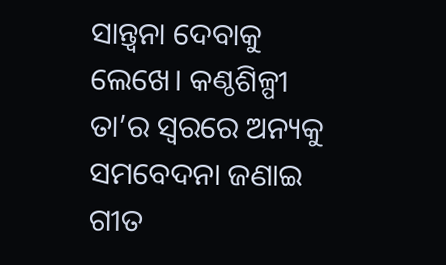ସାନ୍ତ୍ୱନା ଦେବାକୁ ଲେଖେ। କଣ୍ଠଶିଳ୍ପୀ ତା’ର ସ୍ବରରେ ଅନ୍ୟକୁ ସମବେଦନା ଜଣାଇ ଗୀତ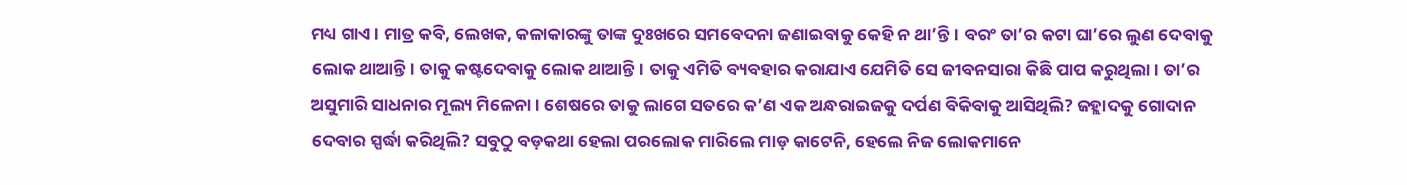ମଧ୍ୟ ଗାଏ। ମାତ୍ର କବି, ଲେଖକ, କଳାକାରଙ୍କୁ ତାଙ୍କ ଦୁଃଖରେ ସମବେଦନା ଜଣାଇବାକୁ କେହି ନ ଥା’ନ୍ତି। ବରଂ ତା’ର କଟା ଘା’ରେ ଲୁଣ ଦେବାକୁ ଲୋକ ଥାଆନ୍ତି। ତାକୁ କଷ୍ଟଦେବାକୁ ଲୋକ ଥାଆନ୍ତି। ତାକୁ ଏମିତି ବ୍ୟବହାର କରାଯାଏ ଯେମିତି ସେ ଜୀବନସାରା କିଛି ପାପ କରୁଥିଲା। ତା’ର ଅସୁମାରି ସାଧନାର ମୂଲ୍ୟ ମିଳେନା। ଶେଷରେ ତାକୁ ଲାଗେ ସତରେ କ’ଣ ଏକ ଅନ୍ଧରାଇଜକୁ ଦର୍ପଣ ବିକିବାକୁ ଆସିଥିଲି? ଜହ୍ଲାଦକୁ ଗୋଦାନ ଦେବାର ସ୍ପର୍ଦ୍ଧା କରିଥିଲି? ସବୁଠୁ ବଡ଼କଥା ହେଲା ପରଲୋକ ମାରିଲେ ମାଡ଼ କାଟେନି, ହେଲେ ନିଜ ଲୋକମାନେ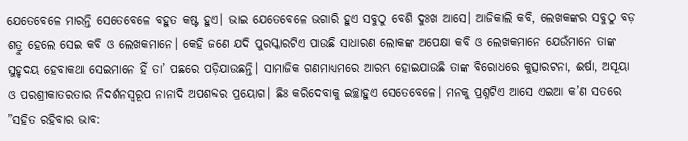ଯେତେବେଳେ ମାରନ୍ତି ସେତେବେଳେ ବହୁତ କଷ୍ଟ ହୁଏ। ଭାଇ ଯେତେବେଳେ ଭଗାରି ହୁଏ ସବୁଠୁ ବେଶି ଦୁଃଖ ଆସେ। ଆଜିକାଲି କବି, ଲେଖକଙ୍କର ସବୁଠୁ ବଡ଼ ଶତ୍ରୁ ହେଲେ ସେଇ କବି ଓ ଲେଖକମାନେ। କେହି ଜଣେ ଯଦି ପୁରସ୍କାରଟିଏ ପାଉଛି ସାଧାରଣ ଲୋକଙ୍କ ଅପେକ୍ଷା କବି ଓ ଲେଖକମାନେ ଯେଉଁମାନେ ତାଙ୍କ ସୁହୃଦୟ ହେବାକଥା ସେଇମାନେ ହିଁ ତା’ ପଛରେ ପଡ଼ିଯାଉଛନ୍ତି। ସାମାଜିକ ଗଣମାଧ୍ୟମରେ ଆରମ୍ଭ ହୋଇଯାଉଛି ତାଙ୍କ ବିରୋଧରେ କୁତ୍ସାରଟନା, ଈର୍ଷା, ଅସୂୟା ଓ ପରଶ୍ରୀକାତରତାର ନିଦର୍ଶନସ୍ବରୂପ ନାନାଦି ଅପଶବ୍ଦର ପ୍ରୟୋଗ। ଛିଃ କରିଦେବାକୁ ଇଚ୍ଛାହୁଏ ସେତେବେଳେ। ମନକୁ ପ୍ରଶ୍ନଟିଏ ଆସେ ଏଇଆ କ’ଣ ସତରେ ”ସହିତ ରହିବାର ଭାବ: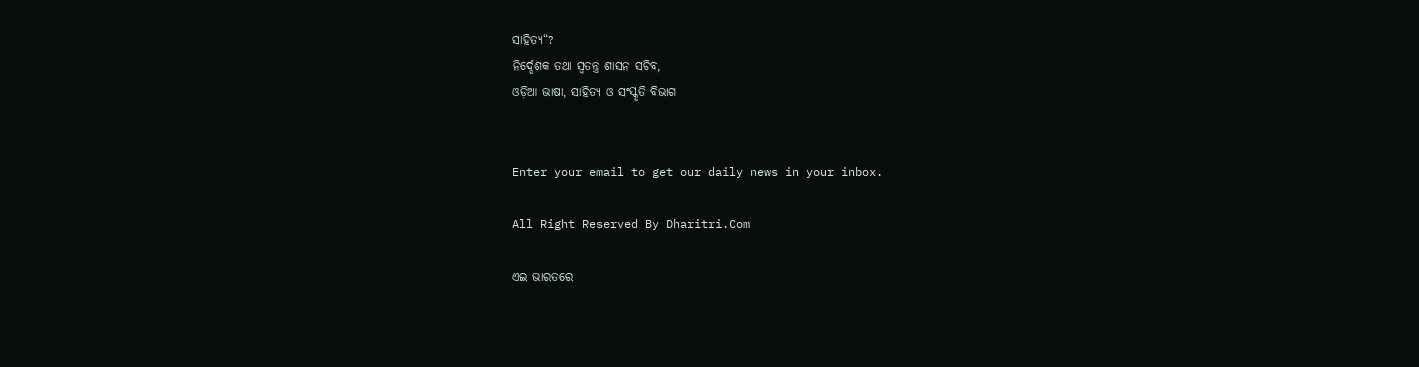ସାହିତ୍ୟ“?
ନିର୍ଦ୍ଦେଶକ ତଥା ସ୍ବତନ୍ତ୍ର ଶାସନ ସଚିବ,
ଓଡ଼ିଆ ଭାଷା, ସାହିତ୍ୟ ଓ ସଂସ୍କୃତି ବିଭାଗ


Enter your email to get our daily news in your inbox.

All Right Reserved By Dharitri.Com

ଏଇ ଭାରତରେ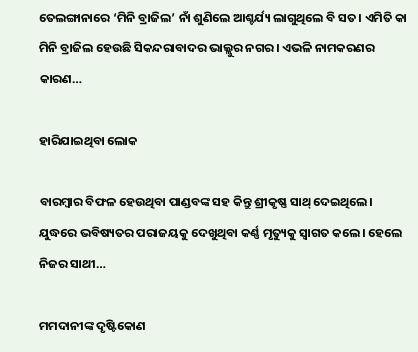ତେଲଙ୍ଗାନାରେ ‘ମିନି ବ୍ରାଜିଲ’ ନାଁ ଶୁଣିଲେ ଆଶ୍ଚର୍ଯ୍ୟ ଲାଗୁଥିଲେ ବି ସତ। ଏମିତି କା ମିନି ବ୍ରାଜିଲ ହେଉଛି ସିକନ୍ଦରାବାଦର ଭାଲ୍ଲୁର ନଗର। ଏଭଳି ନାମକରଣର କାରଣ…

ହାରିଯାଇଥିବା ଲୋକ

ବାରମ୍ବାର ବିଫଳ ହେଉଥିବା ପାଣ୍ଡବଙ୍କ ସହ କିନ୍ତୁ ଶ୍ରୀକୃଷ୍ଣ ସାଥ୍‌ ଦେଇଥିଲେ। ଯୁଦ୍ଧରେ ଭବିଷ୍ୟତର ପରାଜୟକୁ ଦେଖୁଥିବା କର୍ଣ୍ଣ ମୃତ୍ୟୁକୁ ସ୍ବାଗତ କଲେ। ହେଲେ ନିଜର ସାଥୀ…

ମମଦାନୀଙ୍କ ଦୃଷ୍ଟିକୋଣ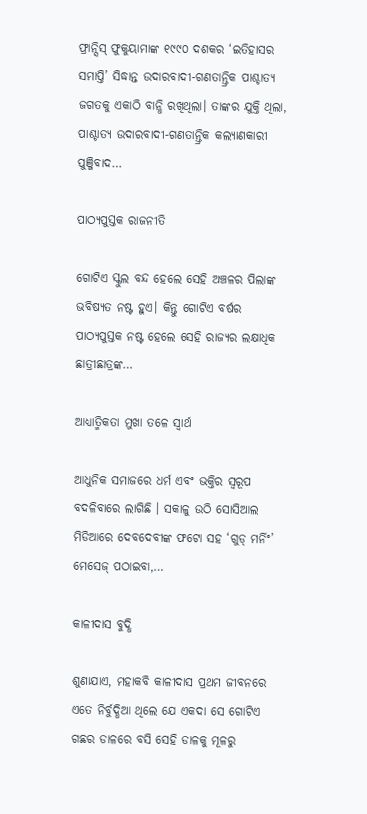ଫ୍ରାନ୍ସିସ୍‌ ଫୁକୁୟାମାଙ୍କ ୧୯୯୦ ଦଶକର ‘ଇତିହାସର ସମାପ୍ତି’ ସିଦ୍ଧାନ୍ତ ଉଦାରବାଦୀ-ଗଣତାନ୍ତ୍ରିକ ପାଶ୍ଚାତ୍ୟ ଜଗତକୁ ଏକାଠି ବାନ୍ଧି ରଖିଥିଲା। ତାଙ୍କର ଯୁକ୍ତି ଥିଲା, ପାଶ୍ଚାତ୍ୟ ଉଦାରବାଦୀ-ଗଣତାନ୍ତ୍ରିକ କଲ୍ୟାଣକାରୀ ପୁଞ୍ଜିବାଦ…

ପାଠ୍ୟପୁସ୍ତକ ରାଜନୀତି

ଗୋଟିଏ ସ୍କୁଲ ବନ୍ଦ ହେଲେ ସେହି ଅଞ୍ଚଳର ପିଲାଙ୍କ ଭବିଷ୍ୟତ ନଷ୍ଟ ହୁଏ। କିନ୍ତୁ ଗୋଟିଏ ବର୍ଷର ପାଠ୍ୟପୁସ୍ତକ ନଷ୍ଟ ହେଲେ ସେହି ରାଜ୍ୟର ଲକ୍ଷାଧିକ ଛାତ୍ରୀଛାତ୍ରଙ୍କ…

ଆଧ୍ୟାତ୍ମିକତା ମୁଖା ତଳେ ସ୍ବାର୍ଥ

ଆଧୁନିକ ସମାଜରେ ଧର୍ମ ଏବଂ ଭକ୍ତିର ସ୍ବରୂପ ବଦଳିବାରେ ଲାଗିଛି । ସକାଳୁ ଉଠି ସୋସିଆଲ ମିଡିଆରେ ଦେବଦେବୀଙ୍କ ଫଟୋ ସହ ‘ଗୁଡ୍‌ ମର୍ନିଂ’ ମେସେଜ୍‌ ପଠାଇବା,…

କାଳୀଦାସ ବୁଦ୍ଧି

ଶୁଣାଯାଏ, ମହାକବି କାଳୀଦାସ ପ୍ରଥମ ଜୀବନରେ ଏତେ ନିର୍ବୁଦ୍ଧିଆ ଥିଲେ ଯେ ଏକଦା ସେ ଗୋଟିଏ ଗଛର ଡାଳରେ ବସି ସେହି ଡାଳକୁ ମୂଳରୁ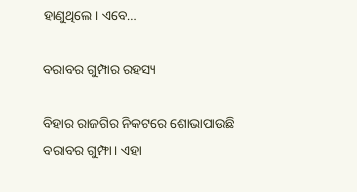ହାଣୁଥିଲେ। ଏବେ…

ବରାବର ଗୁମ୍ପାର ରହସ୍ୟ

ବିହାର ରାଜଗିର ନିକଟରେ ଶୋଭାପାଉଛି ବରାବର ଗୁମ୍ଫା। ଏହା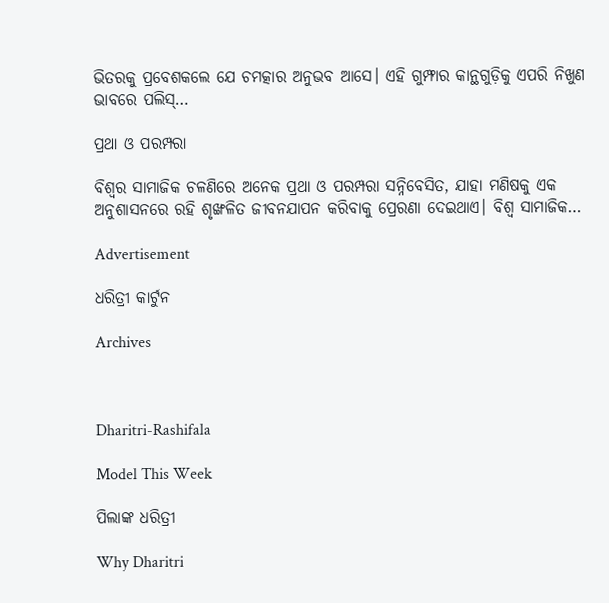ଭିତରକୁ ପ୍ରବେଶକଲେ ଯେ ଚମତ୍କାର ଅନୁଭବ ଆସେ। ଏହି ଗୁମ୍ଫାର କାନ୍ଥଗୁଡ଼ିକୁ ଏପରି ନିଖୁଣ ଭାବରେ ପଲିସ୍‌…

ପ୍ରଥା ଓ ପରମ୍ପରା

ବିଶ୍ୱର ସାମାଜିକ ଚଳଣିରେ ଅନେକ ପ୍ରଥା ଓ ପରମ୍ପରା ସନ୍ନିବେସିତ, ଯାହା ମଣିଷକୁ ଏକ ଅନୁଶାସନରେ ରହି ଶୃଙ୍ଖଳିତ ଜୀବନଯାପନ କରିବାକୁ ପ୍ରେରଣା ଦେଇଥାଏ। ବିଶ୍ୱ ସାମାଜିକ…

Advertisement

ଧରିତ୍ରୀ କାର୍ଟୁନ

Archives



Dharitri-Rashifala

Model This Week

ପିଲାଙ୍କ ଧରିତ୍ରୀ

Why Dharitri